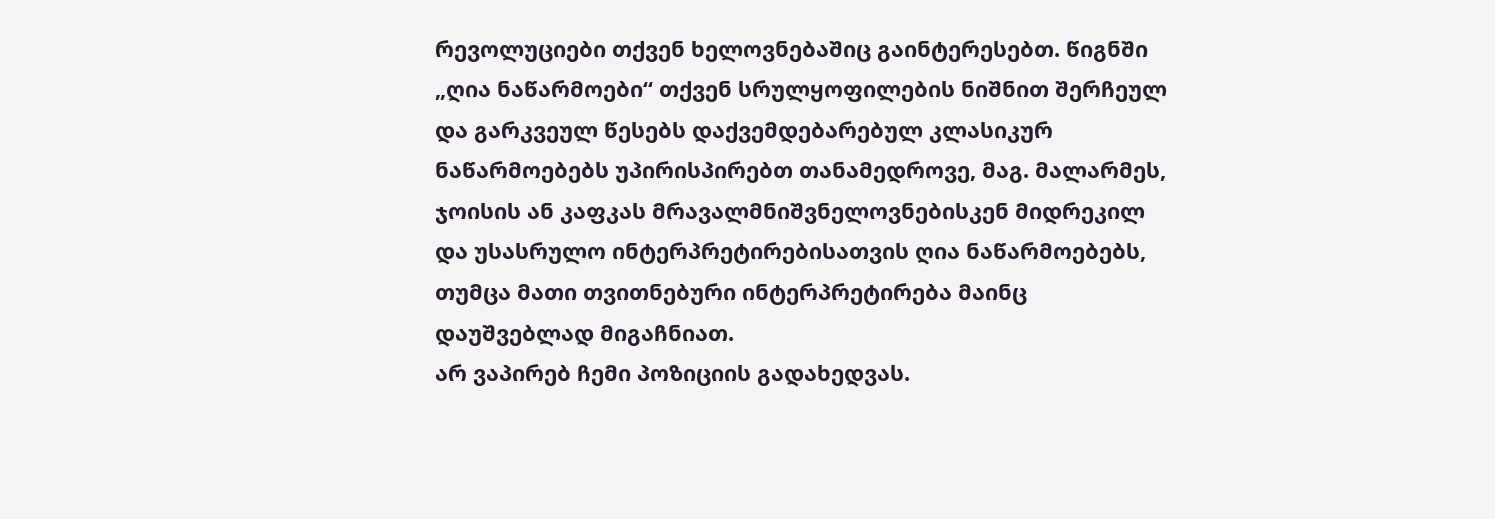რევოლუციები თქვენ ხელოვნებაშიც გაინტერესებთ. წიგნში „ღია ნაწარმოები“ თქვენ სრულყოფილების ნიშნით შერჩეულ და გარკვეულ წესებს დაქვემდებარებულ კლასიკურ ნაწარმოებებს უპირისპირებთ თანამედროვე, მაგ. მალარმეს, ჯოისის ან კაფკას მრავალმნიშვნელოვნებისკენ მიდრეკილ და უსასრულო ინტერპრეტირებისათვის ღია ნაწარმოებებს, თუმცა მათი თვითნებური ინტერპრეტირება მაინც დაუშვებლად მიგაჩნიათ.
არ ვაპირებ ჩემი პოზიციის გადახედვას.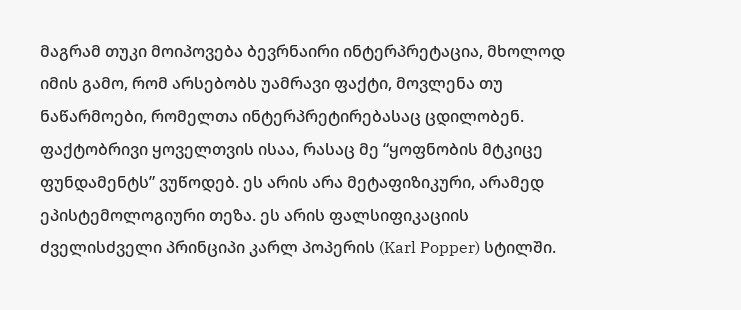მაგრამ თუკი მოიპოვება ბევრნაირი ინტერპრეტაცია, მხოლოდ იმის გამო, რომ არსებობს უამრავი ფაქტი, მოვლენა თუ ნაწარმოები, რომელთა ინტერპრეტირებასაც ცდილობენ. ფაქტობრივი ყოველთვის ისაა, რასაც მე “ყოფნობის მტკიცე ფუნდამენტს” ვუწოდებ. ეს არის არა მეტაფიზიკური, არამედ ეპისტემოლოგიური თეზა. ეს არის ფალსიფიკაციის ძველისძველი პრინციპი კარლ პოპერის (Karl Popper) სტილში.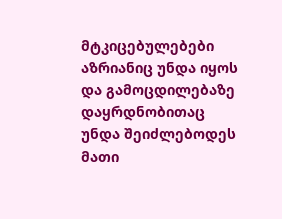მტკიცებულებები აზრიანიც უნდა იყოს და გამოცდილებაზე დაყრდნობითაც უნდა შეიძლებოდეს მათი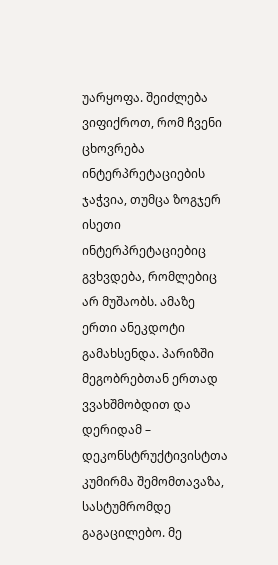უარყოფა. შეიძლება ვიფიქროთ, რომ ჩვენი ცხოვრება ინტერპრეტაციების ჯაჭვია, თუმცა ზოგჯერ ისეთი ინტერპრეტაციებიც გვხვდება, რომლებიც არ მუშაობს. ამაზე ერთი ანეკდოტი გამახსენდა. პარიზში მეგობრებთან ერთად ვვახშმობდით და დერიდამ – დეკონსტრუქტივისტთა კუმირმა შემომთავაზა, სასტუმრომდე გაგაცილებო. მე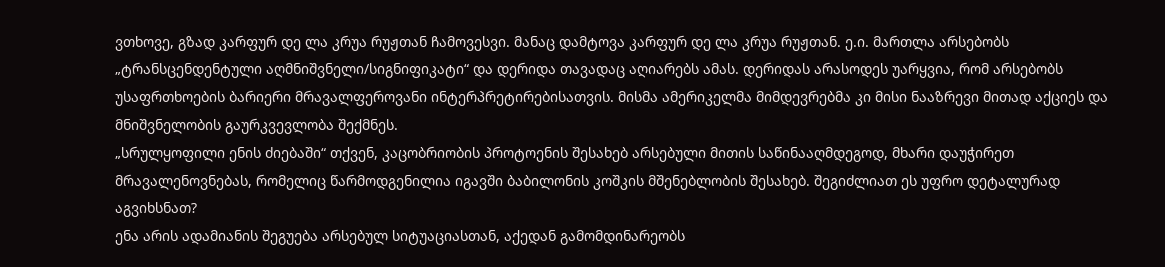ვთხოვე, გზად კარფურ დე ლა კრუა რუჟთან ჩამოვესვი. მანაც დამტოვა კარფურ დე ლა კრუა რუჟთან. ე.ი. მართლა არსებობს „ტრანსცენდენტული აღმნიშვნელი/სიგნიფიკატი“ და დერიდა თავადაც აღიარებს ამას. დერიდას არასოდეს უარყვია, რომ არსებობს უსაფრთხოების ბარიერი მრავალფეროვანი ინტერპრეტირებისათვის. მისმა ამერიკელმა მიმდევრებმა კი მისი ნააზრევი მითად აქციეს და მნიშვნელობის გაურკვევლობა შექმნეს.
„სრულყოფილი ენის ძიებაში“ თქვენ, კაცობრიობის პროტოენის შესახებ არსებული მითის საწინააღმდეგოდ, მხარი დაუჭირეთ მრავალენოვნებას, რომელიც წარმოდგენილია იგავში ბაბილონის კოშკის მშენებლობის შესახებ. შეგიძლიათ ეს უფრო დეტალურად აგვიხსნათ?
ენა არის ადამიანის შეგუება არსებულ სიტუაციასთან, აქედან გამომდინარეობს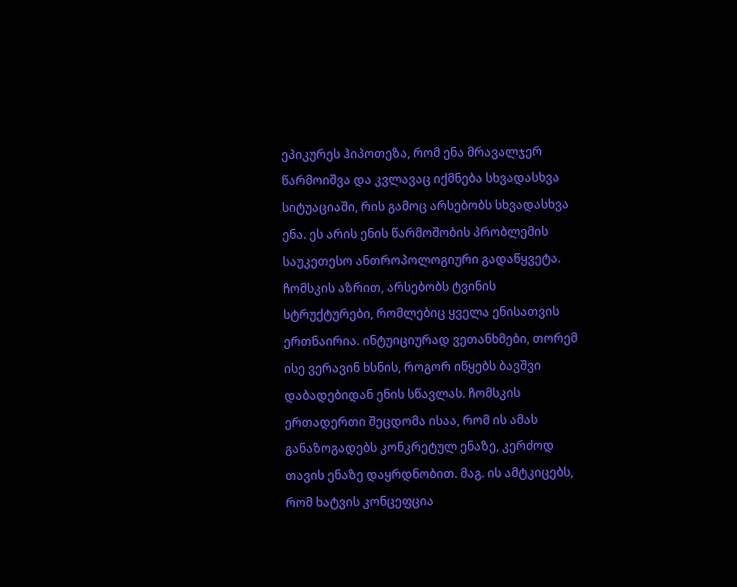ეპიკურეს ჰიპოთეზა, რომ ენა მრავალჯერ წარმოიშვა და კვლავაც იქმნება სხვადასხვა სიტუაციაში, რის გამოც არსებობს სხვადასხვა ენა. ეს არის ენის წარმოშობის პრობლემის საუკეთესო ანთროპოლოგიური გადაწყვეტა. ჩომსკის აზრით, არსებობს ტვინის სტრუქტურები, რომლებიც ყველა ენისათვის ერთნაირია. ინტუიციურად ვეთანხმები, თორემ ისე ვერავინ ხსნის, როგორ იწყებს ბავშვი დაბადებიდან ენის სწავლას. ჩომსკის ერთადერთი შეცდომა ისაა, რომ ის ამას განაზოგადებს კონკრეტულ ენაზე, კერძოდ თავის ენაზე დაყრდნობით. მაგ. ის ამტკიცებს, რომ ხატვის კონცეფცია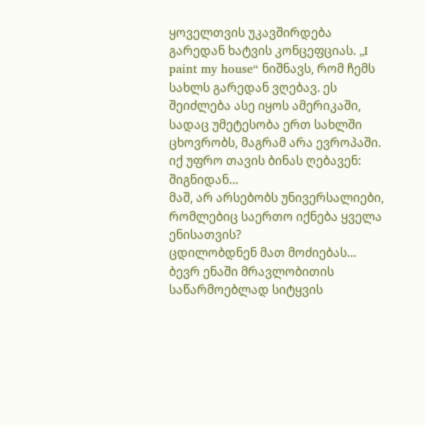ყოველთვის უკავშირდება გარედან ხატვის კონცეფციას. „I paint my house“ ნიშნავს, რომ ჩემს სახლს გარედან ვღებავ. ეს შეიძლება ასე იყოს ამერიკაში, სადაც უმეტესობა ერთ სახლში ცხოვრობს, მაგრამ არა ევროპაში. იქ უფრო თავის ბინას ღებავენ: შიგნიდან…
მაშ, არ არსებობს უნივერსალიები, რომლებიც საერთო იქნება ყველა ენისათვის?
ცდილობდნენ მათ მოძიებას… ბევრ ენაში მრავლობითის საწარმოებლად სიტყვის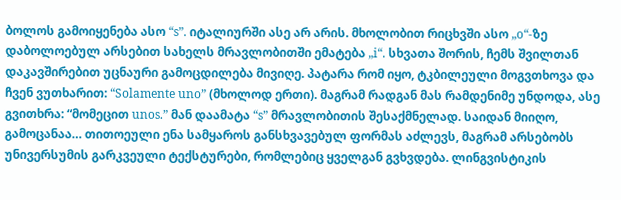ბოლოს გამოიყენება ასო “s”. იტალიურში ასე არ არის. მხოლობით რიცხვში ასო „o“-ზე დაბოლოებულ არსებით სახელს მრავლობითში ემატება „i“. სხვათა შორის, ჩემს შვილთან დაკავშირებით უცნაური გამოცდილება მივიღე. პატარა რომ იყო, ტკბილეული მოგვთხოვა და ჩვენ ვუთხარით: “Solamente uno” (მხოლოდ ერთი). მაგრამ რადგან მას რამდენიმე უნდოდა, ასე გვითხრა: “მომეცით unos.” მან დაამატა “s” მრავლობითის შესაქმნელად. საიდან მიიღო, გამოცანაა… თითოეული ენა სამყაროს განსხვავებულ ფორმას აძლევს, მაგრამ არსებობს უნივერსუმის გარკვეული ტექსტურები, რომლებიც ყველგან გვხვდება. ლინგვისტიკის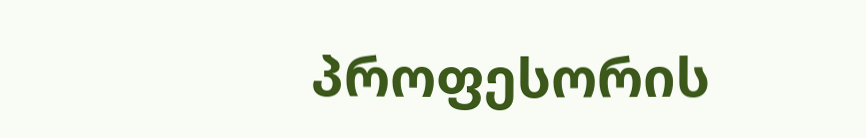პროფესორის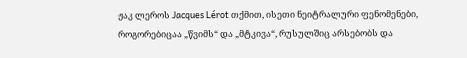ჟაკ ლეროს Jacques Lérot თქმით, ისეთი ნეიტრალური ფენომენები, როგორებიცაა „წვიმს“ და „მტკივა“, რუსულშიც არსებობს და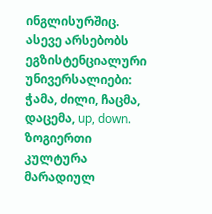ინგლისურშიც. ასევე არსებობს ეგზისტენციალური უნივერსალიები: ჭამა, ძილი, ჩაცმა, დაცემა, up, down. ზოგიერთი კულტურა მარადიულ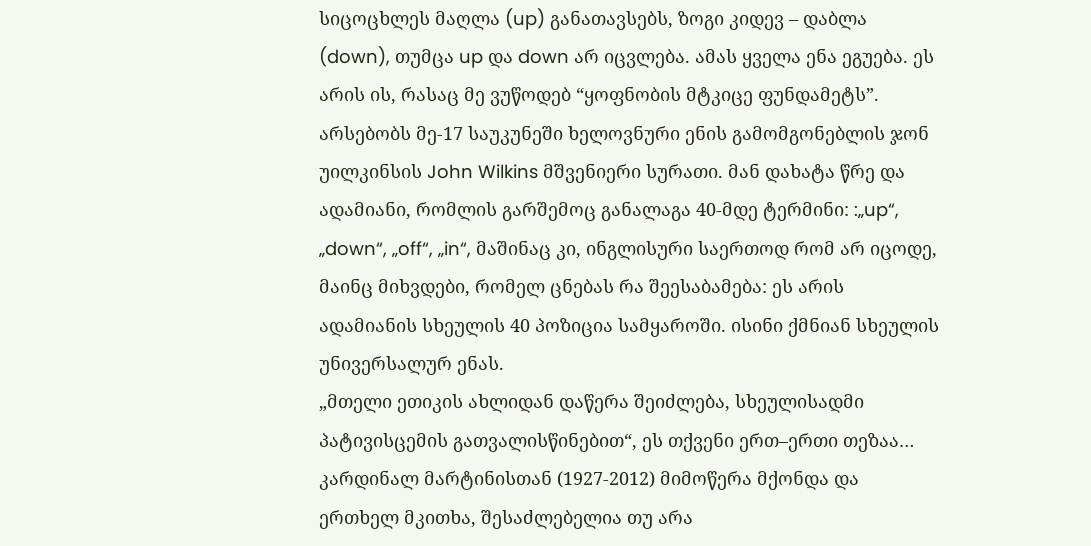სიცოცხლეს მაღლა (up) განათავსებს, ზოგი კიდევ – დაბლა (down), თუმცა up და down არ იცვლება. ამას ყველა ენა ეგუება. ეს არის ის, რასაც მე ვუწოდებ “ყოფნობის მტკიცე ფუნდამეტს”. არსებობს მე-17 საუკუნეში ხელოვნური ენის გამომგონებლის ჯონ უილკინსის John Wilkins მშვენიერი სურათი. მან დახატა წრე და ადამიანი, რომლის გარშემოც განალაგა 40-მდე ტერმინი: :„up“, „down“, „off“, „in“, მაშინაც კი, ინგლისური საერთოდ რომ არ იცოდე, მაინც მიხვდები, რომელ ცნებას რა შეესაბამება: ეს არის ადამიანის სხეულის 40 პოზიცია სამყაროში. ისინი ქმნიან სხეულის უნივერსალურ ენას.
„მთელი ეთიკის ახლიდან დაწერა შეიძლება, სხეულისადმი პატივისცემის გათვალისწინებით“, ეს თქვენი ერთ–ერთი თეზაა…
კარდინალ მარტინისთან (1927-2012) მიმოწერა მქონდა და ერთხელ მკითხა, შესაძლებელია თუ არა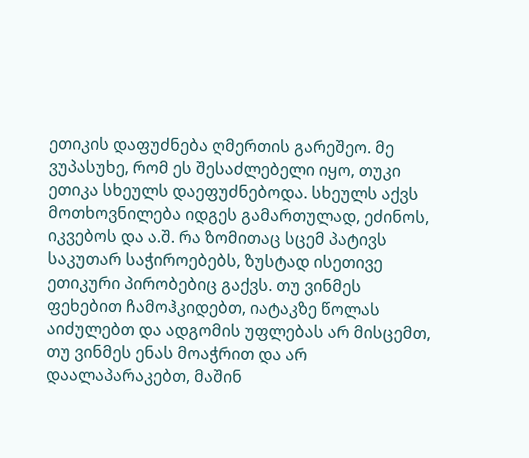ეთიკის დაფუძნება ღმერთის გარეშეო. მე ვუპასუხე, რომ ეს შესაძლებელი იყო, თუკი ეთიკა სხეულს დაეფუძნებოდა. სხეულს აქვს მოთხოვნილება იდგეს გამართულად, ეძინოს, იკვებოს და ა.შ. რა ზომითაც სცემ პატივს საკუთარ საჭიროებებს, ზუსტად ისეთივე ეთიკური პირობებიც გაქვს. თუ ვინმეს ფეხებით ჩამოჰკიდებთ, იატაკზე წოლას აიძულებთ და ადგომის უფლებას არ მისცემთ, თუ ვინმეს ენას მოაჭრით და არ დაალაპარაკებთ, მაშინ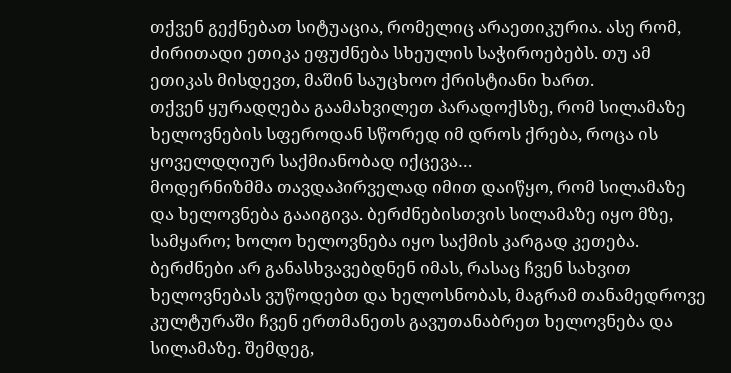თქვენ გექნებათ სიტუაცია, რომელიც არაეთიკურია. ასე რომ, ძირითადი ეთიკა ეფუძნება სხეულის საჭიროებებს. თუ ამ ეთიკას მისდევთ, მაშინ საუცხოო ქრისტიანი ხართ.
თქვენ ყურადღება გაამახვილეთ პარადოქსზე, რომ სილამაზე ხელოვნების სფეროდან სწორედ იმ დროს ქრება, როცა ის ყოველდღიურ საქმიანობად იქცევა…
მოდერნიზმმა თავდაპირველად იმით დაიწყო, რომ სილამაზე და ხელოვნება გააიგივა. ბერძნებისთვის სილამაზე იყო მზე, სამყარო; ხოლო ხელოვნება იყო საქმის კარგად კეთება. ბერძნები არ განასხვავებდნენ იმას, რასაც ჩვენ სახვით ხელოვნებას ვუწოდებთ და ხელოსნობას, მაგრამ თანამედროვე კულტურაში ჩვენ ერთმანეთს გავუთანაბრეთ ხელოვნება და სილამაზე. შემდეგ,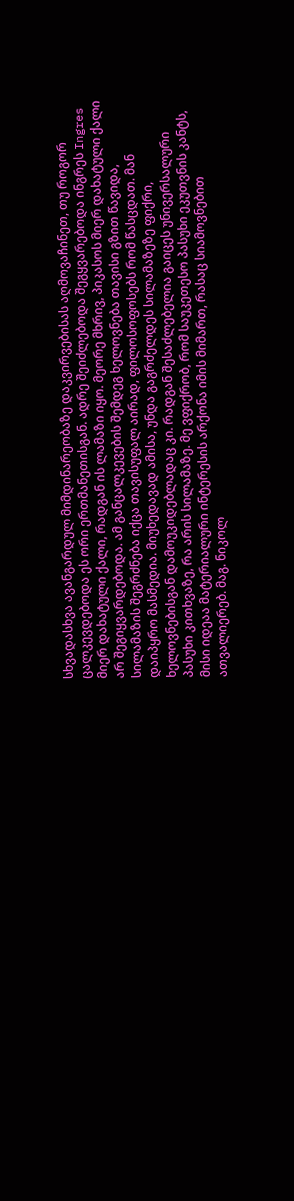სხვადასხვა ავანგარდულ მიმდინარეობაზე დაკვირვებისას აღმოვაჩინეთ, თუ როგორ ცალკევდებოდა ეს ორი ერთმანეთისგან. ადრე შეიძლებოდა შეგყვარებოდა ინგრეს Ingres მიერ დახატული ქალი, რადგან ის ლამაზი იყო. მეორე მხრივ, პიკასოს მიერ დახატული ქალი არ შეგიყვარდებოდა. ამ განცალკევების შემდეგ ხელოვნება თავისი გზით წავიდა, სილამაზის შეგრძნება იქცა თავისუფალ აირად, ფილოსოფოსებს რომ წასცდათ. მან დაიპყრო მასმედია. მიუხედავად ამისა, უნდა გაგრძელდეს სილამაზეზე ფიქრი, ხელოვნებისგან დამოუკიდებლადაც კი. რადგან შესაძლებელია გაიცეს უნივერსალური პასუხი კითხვაზე, რა არის სილამაზე. მე ვფიქრობ, რომ საუკეთესო პასუხი ეკუთვნის კანტს, მისი იდეაა მატერიალური ინტერესის არქონა იმის მიმართ, რასაც სიამოვნებით ათვალიერებ. მაგ. ნიკოლ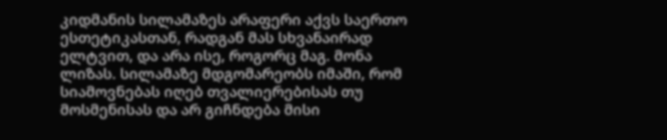კიდმანის სილამაზეს არაფერი აქვს საერთო ესთეტიკასთან, რადგან მას სხვანაირად ელტვით, და არა ისე, როგორც მაგ. მონა ლიზას. სილამაზე მდგომარეობს იმაში, რომ სიამოვნებას იღებ თვალიერებისას თუ მოსმენისას და არ გიჩნდება მისი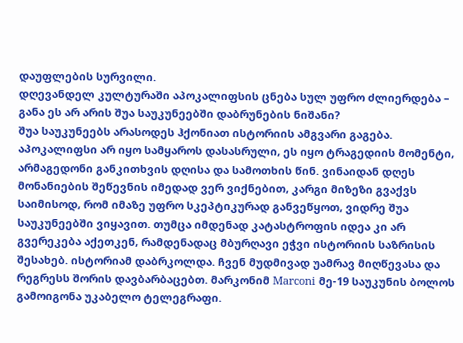დაუფლების სურვილი.
დღევანდელ კულტურაში აპოკალიფსის ცნება სულ უფრო ძლიერდება – განა ეს არ არის შუა საუკუნეებში დაბრუნების ნიშანი?
შუა საუკუნეებს არასოდეს ჰქონიათ ისტორიის ამგვარი გაგება. აპოკალიფსი არ იყო სამყაროს დასასრული, ეს იყო ტრაგედიის მომენტი, არმაგედონი განკითხვის დღისა და სამოთხის წინ. ვინაიდან დღეს მონანიების შეწევნის იმედად ვერ ვიქნებით, კარგი მიზეზი გვაქვს საიმისოდ, რომ იმაზე უფრო სკეპტიკურად განვეწყოთ, ვიდრე შუა საუკუნეებში ვიყავით. თუმცა იმდენად კატასტროფის იდეა კი არ გვერეკება აქეთკენ, რამდენადაც მბურღავი ეჭვი ისტორიის საზრისის შესახებ. ისტორიამ დაბრკოლდა. ჩვენ მუდმივად უამრავ მიღწევასა და რეგრესს შორის დავბარბაცებთ. მარკონიმ Marconi მე-19 საუკუნის ბოლოს გამოიგონა უკაბელო ტელეგრაფი.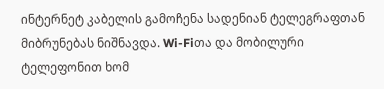ინტერნეტ კაბელის გამოჩენა სადენიან ტელეგრაფთან მიბრუნებას ნიშნავდა. Wi-Fiთა და მობილური ტელეფონით ხომ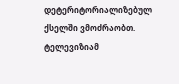დეტერიტორიალიზებულ ქსელში ვმოძრაობთ. ტელევიზიამ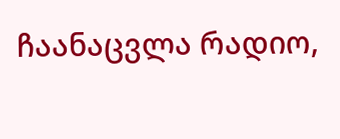ჩაანაცვლა რადიო,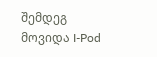შემდეგ მოვიდა I-Pod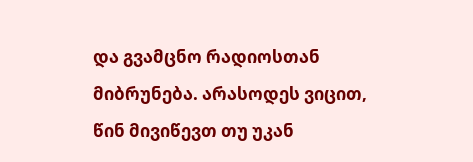და გვამცნო რადიოსთან მიბრუნება. არასოდეს ვიცით, წინ მივიწევთ თუ უკან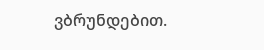ვბრუნდებით.